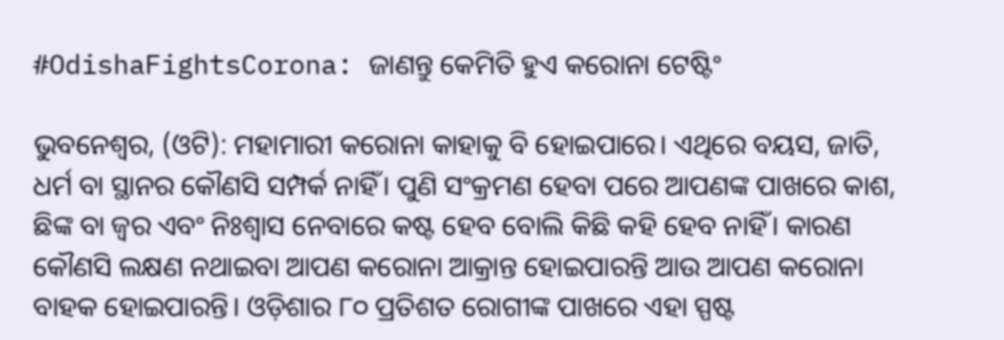#OdishaFightsCorona: ଜାଣନ୍ତୁ କେମିତି ହୁଏ କରୋନା ଟେଷ୍ଟିଂ

ଭୁବନେଶ୍ଵର, (ଓଟି): ମହାମାରୀ କରୋନା କାହାକୁ ବି ହୋଇପାରେ। ଏଥିରେ ବୟସ, ଜାତି, ଧର୍ମ ବା ସ୍ଥାନର କୌଣସି ସମ୍ପର୍କ ନାହିଁ। ପୁଣି ସଂକ୍ରମଣ ହେବା ପରେ ଆପଣଙ୍କ ପାଖରେ କାଶ, ଛିଙ୍କ ବା ଜ୍ବର ଏବଂ ନିଃଶ୍ଵାସ ନେବାରେ କଷ୍ଟ ହେବ ବୋଲି କିଛି କହି ହେବ ନାହିଁ। କାରଣ କୌଣସି ଲକ୍ଷଣ ନଥାଇବା ଆପଣ କରୋନା ଆକ୍ରାନ୍ତ ହୋଇପାରନ୍ତି ଆଉ ଆପଣ କରୋନା ବାହକ ହୋଇପାରନ୍ତି। ଓଡ଼ିଶାର ୮୦ ପ୍ରତିଶତ ରୋଗୀଙ୍କ ପାଖରେ ଏହା ସ୍ପଷ୍ଟ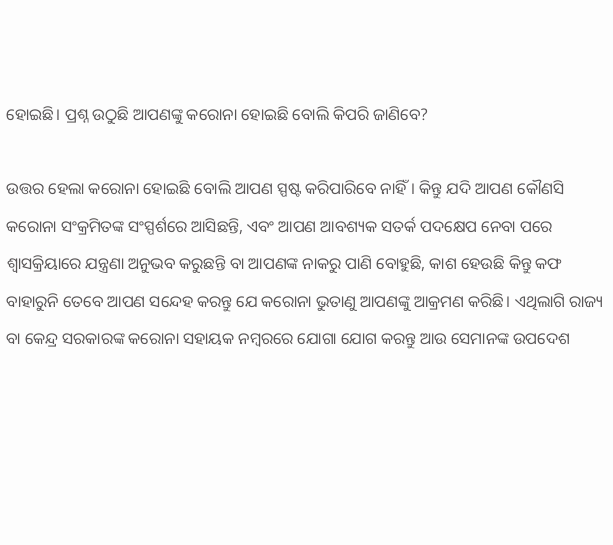ହୋଇଛି। ପ୍ରଶ୍ନ ଉଠୁଛି ଆପଣଙ୍କୁ କରୋନା ହୋଇଛି ବୋଲି କିପରି ଜାଣିବେ?

ଉତ୍ତର ହେଲା କରୋନା ହୋଇଛି ବୋଲି ଆପଣ ସ୍ପଷ୍ଟ କରିପାରିବେ ନାହିଁ। କିନ୍ତୁ ଯଦି ଆପଣ କୌଣସି କରୋନା ସଂକ୍ରମିତଙ୍କ ସଂସ୍ପର୍ଶରେ ଆସିଛନ୍ତି, ଏବଂ ଆପଣ ଆବଶ୍ୟକ ସତର୍କ ପଦକ୍ଷେପ ନେବା ପରେ ଶ୍ଵାସକ୍ରିୟାରେ ଯନ୍ତ୍ରଣା ଅନୁଭବ କରୁଛନ୍ତି ବା ଆପଣଙ୍କ ନାକରୁ ପାଣି ବୋହୁଛି, କାଶ ହେଉଛି କିନ୍ତୁ କଫ ବାହାରୁନି ତେବେ ଆପଣ ସନ୍ଦେହ କରନ୍ତୁ ଯେ କରୋନା ଭୁତାଣୁ ଆପଣଙ୍କୁ ଆକ୍ରମଣ କରିଛି। ଏଥିଲାଗି ରାଜ୍ୟ ବା କେନ୍ଦ୍ର ସରକାରଙ୍କ କରୋନା ସହାୟକ ନମ୍ବରରେ ଯୋଗା ଯୋଗ କରନ୍ତୁ ଆଉ ସେମାନଙ୍କ ଉପଦେଶ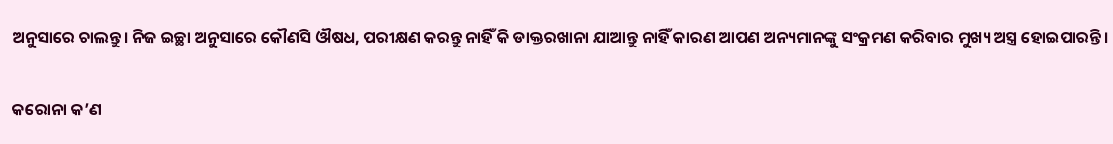ଅନୁସାରେ ଚାଲନ୍ତୁ। ନିଜ ଇଚ୍ଛା ଅନୁସାରେ କୌଣସି ଔଷଧ, ପରୀକ୍ଷଣ କରନ୍ତୁ ନାହିଁ କି ଡାକ୍ତରଖାନା ଯାଆନ୍ତୁ ନାହିଁ କାରଣ ଆପଣ ଅନ୍ୟମାନଙ୍କୁ ସଂକ୍ରମଣ କରିବାର ମୁଖ୍ୟ ଅସ୍ତ୍ର ହୋଇପାରନ୍ତି।

କରୋନା କ’ଣ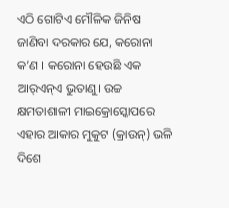ଏଠି ଗୋଟିଏ ମୌଳିକ ଜିନିଷ ଜାଣିବା ଦରକାର ଯେ, କରୋନା କ’ଣ । କରୋନା ହେଉଛି ଏକ ଆର୍‌ଏନ୍‌ଏ ଭୁତାଣୁ। ଉଚ୍ଚ କ୍ଷମତାଶାଳୀ ମାଇକ୍ରୋସ୍କୋପରେ ଏହାର ଆକାର ମୁକୁଟ (କ୍ରାଉନ୍‌) ଭଳି ଦିଶେ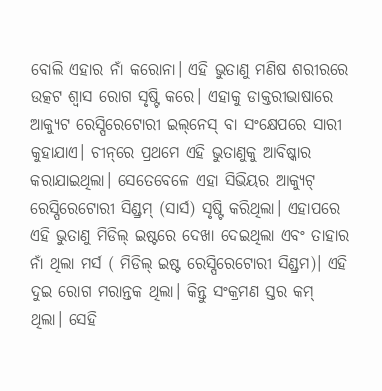ବୋଲି ଏହାର ନାଁ କରୋନା। ଏହି ଭୁତାଣୁ ମଣିଷ ଶରୀରରେ ଉତ୍କଟ ଶ୍ଵାସ ରୋଗ ସୃଷ୍ଟି କରେ। ଏହାକୁ ଡାକ୍ତରୀଭାଷାରେ ଆକ୍ୟୁଟ ରେସ୍ପିରେଟୋରୀ ଇଲ୍‌ନେସ୍‌ ବା ସଂକ୍ଷେପରେ ସାରୀ କୁହାଯାଏ। ଚୀନ୍‌ରେ ପ୍ରଥମେ ଏହି ଭୁତାଣୁକୁ ଆବିଷ୍କାର କରାଯାଇଥିଲା। ସେତେବେଳେ ଏହା ସିଭିୟର ଆକ୍ୟୁଟ୍‌ ରେସ୍ପିରେଟୋରୀ ସିଣ୍ଡ୍ରମ୍‌ (ସାର୍ସ) ସୃଷ୍ଟି କରିଥିଲା। ଏହାପରେ ଏହି ଭୁତାଣୁ ମିଡିଲ୍‌ ଇଷ୍ଟରେ ଦେଖା ଦେଇଥିଲା ଏବଂ ତାହାର ନାଁ ଥିଲା ମର୍ସ ( ମିଡିଲ୍‌ ଇଷ୍ଟ ରେସ୍ପିରେଟୋରୀ ସିଣ୍ଡ୍ରମ)। ଏହି ଦୁଇ ରୋଗ ମରାନ୍ତକ ଥିଲା। କିନ୍ତୁ ସଂକ୍ରମଣ ସ୍ତର କମ୍‌ ଥିଲା। ସେହି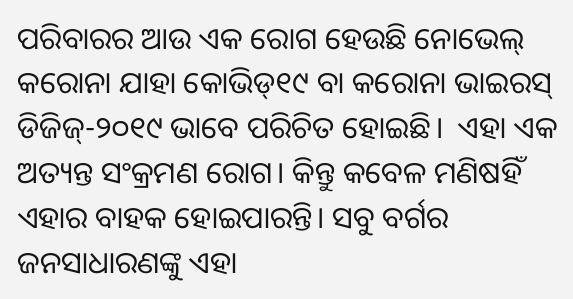ପରିବାରର ଆଉ ଏକ ରୋଗ ହେଉଛି ନୋଭେଲ୍‌ କରୋନା ଯାହା କୋଭିଡ୍‌୧୯ ବା କରୋନା ଭାଇରସ୍‌ ଡିଜିଜ୍‌-୨୦୧୯ ଭାବେ ପରିଚିତ ହୋଇଛି।  ଏହା ଏକ ଅତ୍ୟନ୍ତ ସଂକ୍ରମଣ ରୋଗ। କିନ୍ତୁ କବେଳ ମଣିଷହିଁ ଏହାର ବାହକ ହୋଇପାରନ୍ତି। ସବୁ ବର୍ଗର ଜନସାଧାରଣଙ୍କୁ ଏହା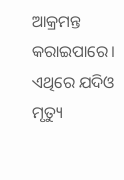ଆକ୍ରମନ୍ତ କରାଇପାରେ। ଏଥିରେ ଯଦିଓ ମୃତ୍ୟୁ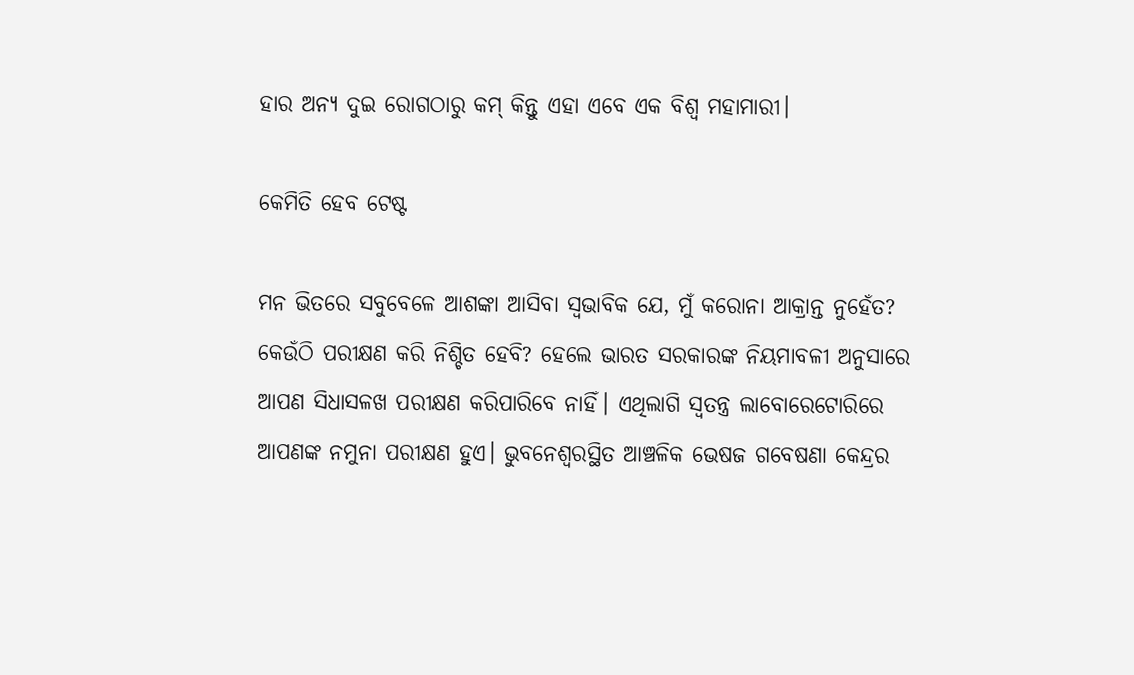ହାର ଅନ୍ୟ ଦୁଇ ରୋଗଠାରୁ କମ୍‌ କିନ୍ତୁ ଏହା ଏବେ ଏକ ବିଶ୍ଵ ମହାମାରୀ।

କେମିତି ହେବ ଟେଷ୍ଟ

ମନ ଭିତରେ ସବୁବେଳେ ଆଶଙ୍କା ଆସିବା ସ୍ଵଭାବିକ ଯେ, ମୁଁ କରୋନା ଆକ୍ରାନ୍ତ ନୁହେଁତ? କେଉଁଠି ପରୀକ୍ଷଣ କରି ନିଶ୍ଚିତ ହେବି? ହେଲେ ଭାରତ ସରକାରଙ୍କ ନିୟମାବଳୀ ଅନୁସାରେ ଆପଣ ସିଧାସଳଖ ପରୀକ୍ଷଣ କରିପାରିବେ ନାହିଁ। ଏଥିଲାଗି ସ୍ଵତନ୍ତ୍ର ଲାବୋରେଟୋରିରେ ଆପଣଙ୍କ ନମୁନା ପରୀକ୍ଷଣ ହୁଏ। ଭୁବନେଶ୍ଵରସ୍ଥିତ ଆଞ୍ଚଳିକ ଭେଷଜ ଗବେଷଣା କେନ୍ଦ୍ରର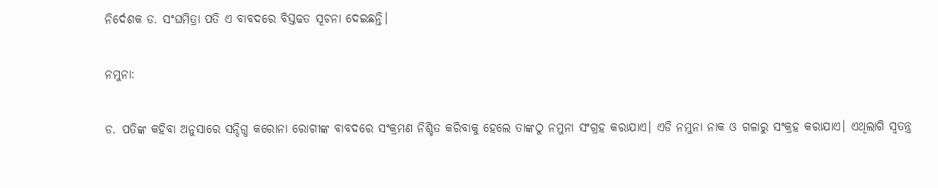ନିର୍ଦେଶକ ଡ. ସଂଘମିତ୍ରା ପତି ଏ ବାବଦରେ ବିସ୍ତଢତ ସୂଚନା ଦେଇଛନ୍ତି।

ନମୁନା:

ଡ. ପତିଙ୍କ କହିବା ଅନୁସାରେ ସନ୍ଦିଗ୍ଧ କରୋନା ରୋଗୀଙ୍କ ବାବଦରେ ସଂକ୍ରମଣ ନିଶ୍ଚିତ କରିବାକୁ ହେଲେ ତାଙ୍କଠୁ ନମୁନା ସଂଗ୍ରହ କରାଯାଏ। ଏଡି ନମୁନା ନାକ ଓ ଗଳାରୁ ସଂକ୍ରହ କରାଯାଏ। ଏଥିଲାଗି ସ୍ଵତନ୍ତ୍ର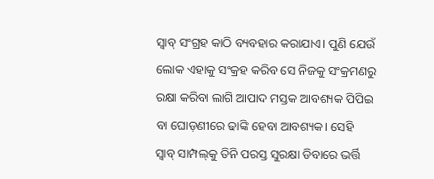ସ୍ଵାବ୍‌ ସଂଗ୍ରହ କାଠି ବ୍ୟବହାର କରାଯାଏ। ପୁଣି ଯେଉଁ ଲୋକ ଏହାକୁ ସଂକ୍ରହ କରିବ ସେ ନିଜକୁ ସଂକ୍ରମଣରୁ ରକ୍ଷା କରିବା ଲାଗି ଆପାଦ ମସ୍ତକ ଆବଶ୍ୟକ ପିପିଇ ବା ଘୋଡ଼ଣୀରେ ଢାଙ୍କି ହେବା ଆବଶ୍ୟକ। ସେହି ସ୍ଵାବ୍‌ ସାମ୍ପଲ୍‌କୁ ତିନି ପରସ୍ତ ସୁରକ୍ଷା ଡିବାରେ ଭର୍ତ୍ତି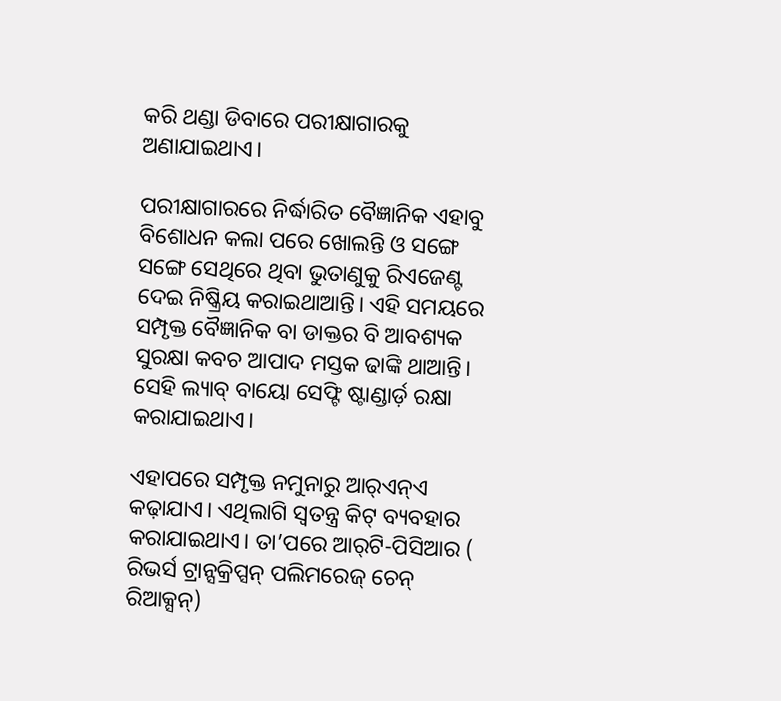କରି ଥଣ୍ଡା ଡିବାରେ ପରୀକ୍ଷାଗାରକୁ ଅଣାଯାଇଥାଏ।

ପରୀକ୍ଷାଗାରରେ ନିର୍ଦ୍ଧାରିତ ବୈଜ୍ଞାନିକ ଏହାବୁ ବିଶୋଧନ କଲା ପରେ ଖୋଲନ୍ତି ଓ ସଙ୍ଗେ ସଙ୍ଗେ ସେଥିରେ ଥିବା ଭୁତାଣୁକୁ ରିଏଜେଣ୍ଟ ଦେଇ ନିଷ୍କ୍ରିୟ କରାଇଥାଆନ୍ତି। ଏହି ସମୟରେ ସମ୍ପୃକ୍ତ ବୈଜ୍ଞାନିକ ବା ଡାକ୍ତର ବି ଆବଶ୍ୟକ ସୁରକ୍ଷା କବଚ ଆପାଦ ମସ୍ତକ ଢାଙ୍କି ଥାଆନ୍ତି। ସେହି ଲ୍ୟାବ୍‌ ବାୟୋ ସେଫ୍ଟି ଷ୍ଟାଣ୍ଡାର୍ଡ଼ ରକ୍ଷା କରାଯାଇଥାଏ।

ଏହାପରେ ସମ୍ପୃକ୍ତ ନମୁନାରୁ ଆର୍‌ଏନ୍‌ଏ କଢ଼ାଯାଏ। ଏଥିଲାଗି ସ୍ଵତନ୍ତ୍ର କିଟ୍‌ ବ୍ୟବହାର କରାଯାଇଥାଏ। ତା’ପରେ ଆର୍‌ଟି-ପିସିଆର ( ରିଭର୍ସ ଟ୍ରାନ୍ସକ୍ରିପ୍ସନ୍‌ ପଲିମରେଜ୍‌ ଚେନ୍‌ ରିଆକ୍ସନ୍‌)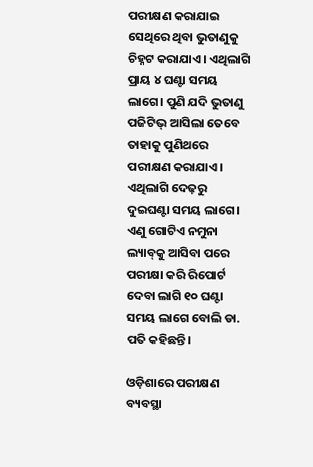ପରୀକ୍ଷଣ କରାଯାଇ ସେଥିରେ ଥିବା ଭୁତାଣୁକୁ ଚିହ୍ନଟ କରାଯାଏ। ଏଥିଲାଗି ପ୍ରାୟ ୪ ଘଣ୍ଟା ସମୟ ଲାଗେ। ପୁଣି ଯଦି ଭୁତାଣୁ ପଜିଟିଭ୍‌ ଆସିଲା ତେବେ ତାହାକୁ ପୁଣିଥରେ ପରୀକ୍ଷଣ କରାଯାଏ। ଏଥିଲାଗି ଦେଢ଼ରୁ ଦୁଇଘଣ୍ଟା ସମୟ ଲାଗେ।  ଏଣୁ ଗୋଟିଏ ନମୁନା ଲ୍ୟାବ୍‌କୁ ଆସିବା ପରେ ପରୀକ୍ଷା କରି ରିପୋର୍ଟ ଦେବା ଲାଗି ୧୦ ଘଣ୍ଟା ସମୟ ଲାଗେ ବୋଲି ଡା. ପତି କହିଛନ୍ତି।

ଓଡ଼ିଶାରେ ପରୀକ୍ଷଣ ବ୍ୟବସ୍ଥା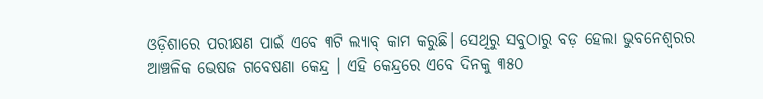ଓଡ଼ିଶାରେ ପରୀକ୍ଷଣ ପାଇଁ ଏବେ ୩ଟି ଲ୍ୟାବ୍‌ କାମ କରୁଛି। ସେଥିରୁ ସବୁଠାରୁ ବଡ଼ ହେଲା ଭୁବନେଶ୍ଵରର ଆଞ୍ଚଳିକ ଭେଷଜ ଗବେଷଣା କେନ୍ଦ୍ର । ଏହି କେନ୍ଦ୍ରରେ ଏବେ ଦିନକୁ ୩୫୦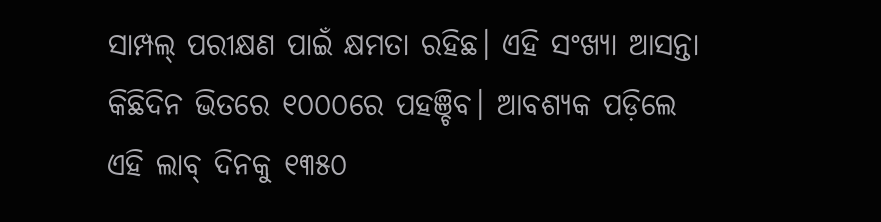ସାମ୍ପଲ୍‌ ପରୀକ୍ଷଣ ପାଇଁ କ୍ଷମତା ରହିଛ। ଏହି ସଂଖ୍ୟା ଆସନ୍ତା କିଛିଦିନ ଭିତରେ ୧୦୦୦ରେ ପହଞ୍ଚିବ। ଆବଶ୍ୟକ ପଡ଼ିଲେ ଏହି ଲାବ୍‌ ଦିନକୁ ୧୩୫୦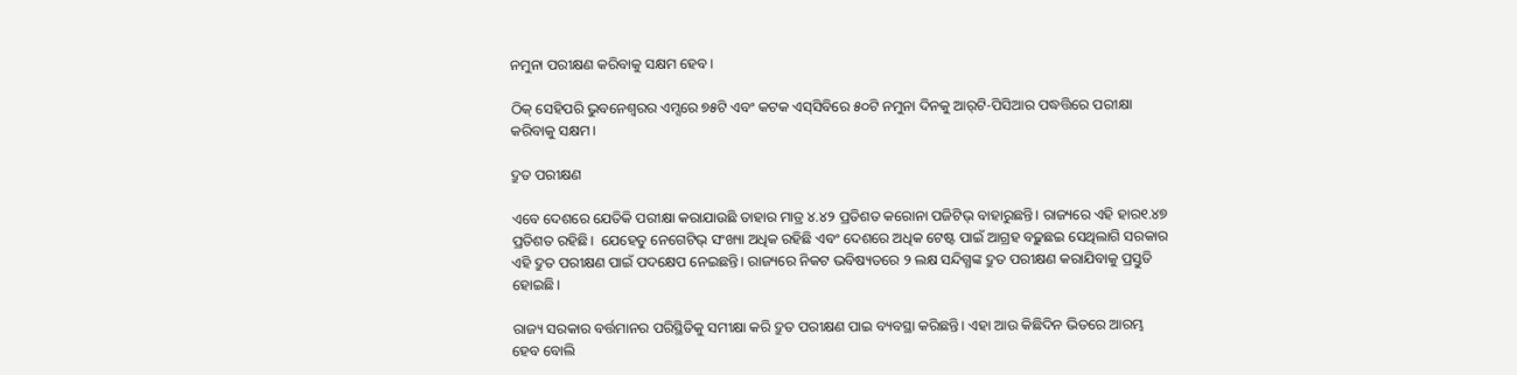ନମୁନା ପରୀକ୍ଷଣ କରିବାକୁ ସକ୍ଷମ ହେବ।

ଠିକ୍‌ ସେହିପରି ଭୁବନେଶ୍ଵରର ଏମ୍ସରେ ୭୫ଟି ଏବଂ କଟକ ଏସ୍‌ସିବିରେ ୫୦ଟି ନମୁନା ଦିନକୁ ଆର୍‌ଟି-ପିସିଆର ପଦ୍ଧତ୍ତିରେ ପରୀକ୍ଷା କରିବାକୁ ସକ୍ଷମ।

ଦ୍ରୁତ ପରୀକ୍ଷଣ

ଏବେ ଦେଶରେ ଯେତିକି ପରୀକ୍ଷା କରାଯାଉଛି ତାହାର ମାତ୍ର ୪.୪୨ ପ୍ରତିଶତ କରୋନା ପଜିଟିଭ୍‌ ବାହାରୁଛନ୍ତି। ରାଜ୍ୟରେ ଏହି ହାର୧.୪୭ ପ୍ରତିଶତ ରହିଛି।  ଯେହେତୁ ନେଗେଟିଭ୍‌ ସଂଖ୍ୟା ଅଧିକ ରହିଛି ଏବଂ ଦେଶରେ ଅଧିକ ଟେଷ୍ଟ ପାଇଁ ଆଗ୍ରହ ବଢ଼ୁଛଇ ସେଥିଲାଗି ସରକାର ଏହି ଦ୍ରୁତ ପରୀକ୍ଷଣ ପାଇଁ ପଦକ୍ଷେପ ନେଇଛନ୍ତି। ରାଜ୍ୟରେ ନିକଟ ଭବିଷ୍ୟତରେ ୨ ଲକ୍ଷ ସନ୍ଦିଗ୍ଧଙ୍କ ଦ୍ରୁତ ପରୀକ୍ଷଣ କରାଯିବାକୁ ପ୍ରସ୍ତୁତି ହୋଇଛି।

ରାଜ୍ୟ ସରକାର ବର୍ତ୍ତମାନର ପରିସ୍ଥିତିକୁ ସମୀକ୍ଷା କରି ଦ୍ରୁତ ପରୀକ୍ଷଣ ପାଇ ବ୍ୟବସ୍ଥା କରିଛନ୍ତି। ଏହା ଆଉ କିଛିଦିନ ଭିତରେ ଆରମ୍ଭ ହେବ ବୋଲି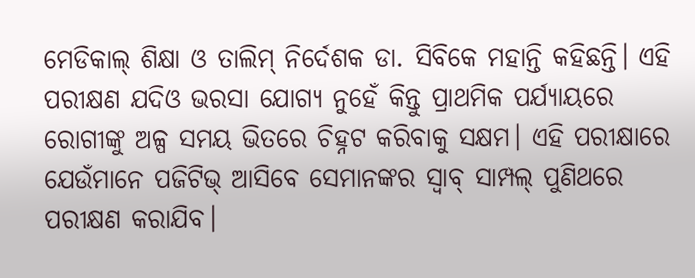ମେଡିକାଲ୍‌ ଶିକ୍ଷା ଓ ତାଲିମ୍‌ ନିର୍ଦେଶକ ଡା. ସିବିକେ ମହାନ୍ତି କହିଛନ୍ତି। ଏହି ପରୀକ୍ଷଣ ଯଦିଓ ଭରସା ଯୋଗ୍ୟ ନୁହେଁ କିନ୍ତୁ ପ୍ରାଥମିକ ପର୍ଯ୍ୟାୟରେ ରୋଗୀଙ୍କୁ ଅଳ୍ପ ସମୟ ଭିତରେ ଚିହ୍ନଟ କରିବାକୁ ସକ୍ଷମ। ଏହି ପରୀକ୍ଷାରେ ଯେଉଁମାନେ ପଜିଟିଭ୍‌ ଆସିବେ ସେମାନଙ୍କର ସ୍ଵାବ୍‌ ସାମ୍ପଲ୍‌ ପୁଣିଥରେ ପରୀକ୍ଷଣ କରାଯିବ।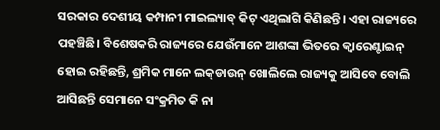ସରକାର ଦେଶୀୟ କମ୍ପାନୀ ମାଇଲ୍ୟାବ୍‌ କିଟ୍‌ ଏଥିଲାଗି କିଣିଛନ୍ତି। ଏହା ରାଜ୍ୟରେ ପହଞ୍ଚିଛି। ବିଶେଷକରି ରାଜ୍ୟରେ ଯେଉଁମାନେ ଆଶଙ୍କା ଭିତରେ କ୍ଵାରେଣ୍ଟାଇନ୍‌ ହୋଇ ରହିଛନ୍ତି, ଶ୍ରମିକ ମାନେ ଲକ୍‌ଡାଉନ୍‌ ଖୋଲିଲେ ରାଜ୍ୟକୁ ଆସିବେ ବୋଲି ଆସିଛନ୍ତି ସେମାନେ ସଂକ୍ରମିତ କି ନା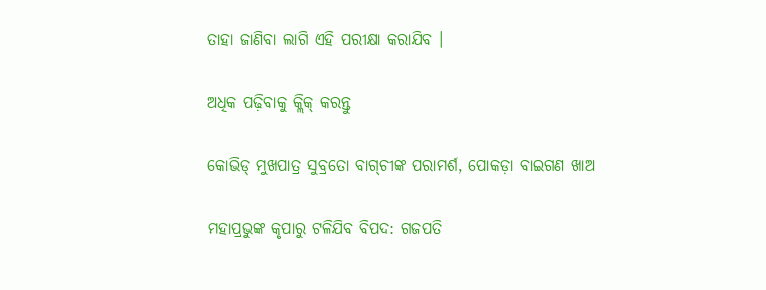ତାହା ଜାଣିବା ଲାଗି ଏହି ପରୀକ୍ଷା କରାଯିବ ।

ଅଧିକ ପଢ଼ିବାକୁ କ୍ଲିକ୍‌ କରନ୍ତୁ

କୋଭିଡ୍‌ ମୁଖପାତ୍ର ସୁବ୍ରତୋ ବାଗ୍‌ଚୀଙ୍କ ପରାମର୍ଶ, ପୋକଡ଼ା ବାଇଗଣ ଖାଅ

ମହାପ୍ରଭୁଙ୍କ କୃପାରୁ ଟଳିଯିବ ବିପଦ: ଗଜପତି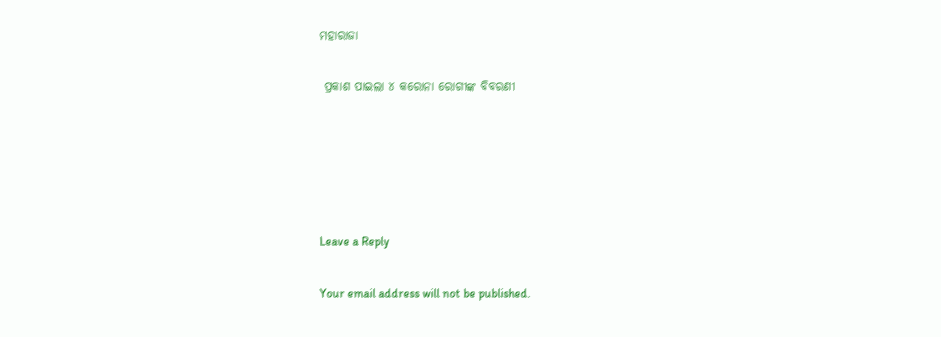ମହାରାଜା

 ପ୍ରକାଶ ପାଇଲା ୪ କରୋନା ରୋଗୀଙ୍କ ବିବରଣୀ





Leave a Reply

Your email address will not be published.